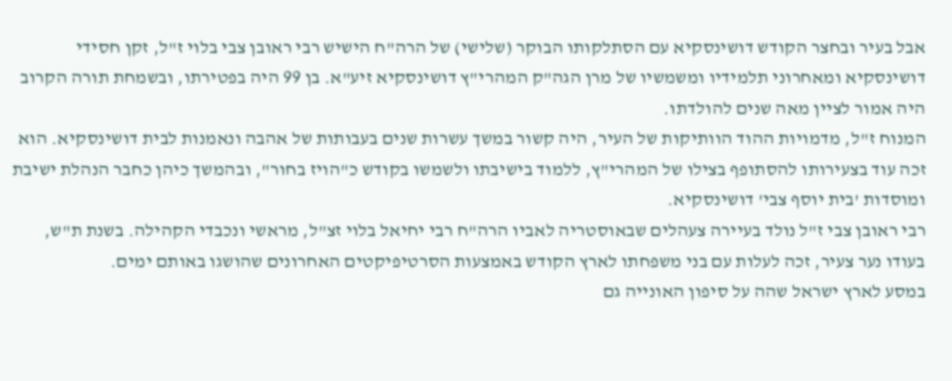אבל בעיר ובחצר הקודש דושינסקיא עם הסתלקותו הבוקר (שלישי) של הרה"ח הישיש רבי ראובן צבי בלוי ז"ל, זקן חסידי דושינסקיא ומאחרוני תלמידיו ומשמשיו של מרן הגה"ק המהרי"ץ דושינסקיא זיע"א. בן 99 היה בפטירתו, ובשמחת תורה הקרוב היה אמור לציין מאה שנים להולדתו.
המנוח ז"ל, מדמויות ההוד הוותיקות של העיר, היה קשור במשך עשרות שנים בעבותות של אהבה ונאמנות לבית דושינסקיא. הוא זכה עוד בצעירותו להסתופף בצילו של המהרי"ץ, ללמוד בישיבתו ולשמשו בקודש כ"הויז בחור", ובהמשך כיהן כחבר הנהלת ישיבת ומוסדות 'בית יוסף צבי' דושינסקיא.
רבי ראובן צבי ז"ל נולד בעיירה צעהלים שבאוסטריה לאביו הרה"ח רבי יחיאל בלוי זצ"ל, מראשי ונכבדי הקהילה. בשנת ת"ש, בעודו נער צעיר, זכה לעלות עם בני משפחתו לארץ הקודש באמצעות הסרטיפיקטים האחרונים שהושגו באותם ימים.
במסע לארץ ישראל שהה על סיפון האונייה גם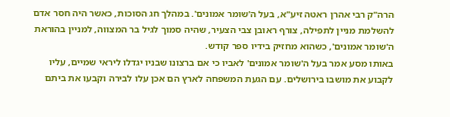הרה"ק רבי אהרן ראטה זיע"א, בעל ה'שומר אמונים'. במהלך חג הסוכות, כאשר היה חסר אדם להשלמת מניין לתפילה, צורף ראובן צבי הצעיר, שהיה סמוך לגיל בר המצווה, למניין בהוראת ה'שומר אמונים', כשהוא מחזיק בידיו ספר קודש.
באותו מסע אמר בעל ה'שומר אמונים' לאביו כי אם ברצונו שבניו יגדלו ליראי שמיים, עליו לקבוע את מושבו בירושלים. עם הגעת המשפחה לארץ הם אכן עלו לבירה וקבעו את ביתם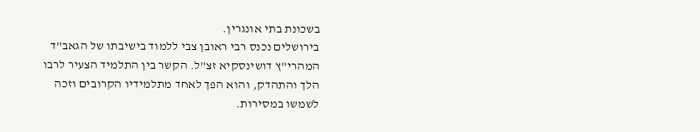בשכונת בתי אונגרין.
בירושלים נכנס רבי ראובן צבי ללמוד בישיבתו של הגאב"ד המהרי"ץ דושינסקיא זצ"ל. הקשר בין התלמיד הצעיר לרבו הלך והתהדק, והוא הפך לאחד מתלמידיו הקרובים וזכה לשמשו במסירות.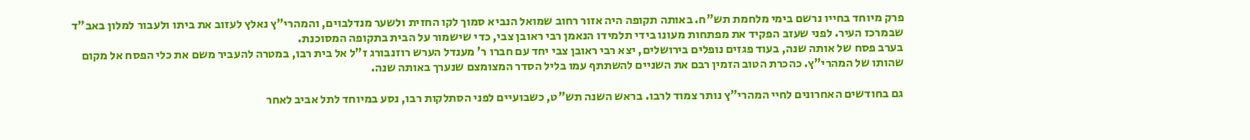פרק מיוחד בחייו נרשם בימי מלחמת תש"ח. באותה תקופה היה אזור רחוב שמואל הנביא סמוך לקו החזית ולשער מנדלבוים, והמהרי"ץ נאלץ לעזוב את ביתו ולעבור למלון באב"ד שבמרכז העיר. לפני שעזב הפקיד את מפתחות מעונו בידי תלמידו הנאמן רבי ראובן צבי, כדי שישמור על הבית בתקופה המסוכנת.
בערב פסח של אותה שנה, בעוד פגזים נופלים בירושלים, יצא רבי ראובן צבי יחד עם חברו ר' מענדל הערש רוזנבורג ז"ל אל בית רבו, במטרה להעביר משם את כלי הפסח אל מקום שהותו של המהרי"ץ. כהכרת הטוב הזמין רבם את השניים להשתתף עמו בליל הסדר המצומצם שנערך באותה שנה.

גם בחודשים האחרונים לחיי המהרי"ץ נותר צמוד לרבו. בראש השנה תש"ט, כשבועיים לפני הסתלקות רבו, נסע במיוחד לתל אביב לאחר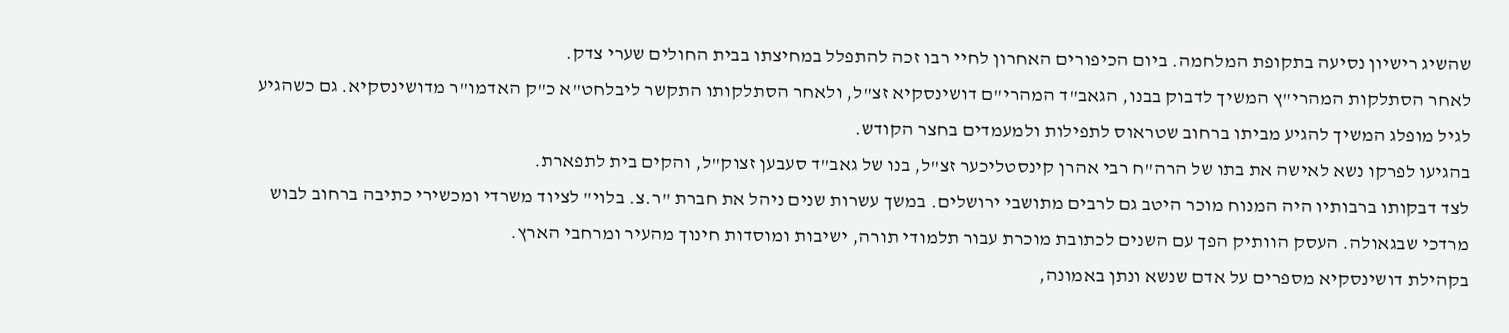שהשיג רישיון נסיעה בתקופת המלחמה. ביום הכיפורים האחרון לחיי רבו זכה להתפלל במחיצתו בבית החולים שערי צדק.
לאחר הסתלקות המהרי"ץ המשיך לדבוק בבנו, הגאב"ד המהרי"ם דושינסקיא זצ"ל, ולאחר הסתלקותו התקשר ליבלחט"א כ"ק האדמו"ר מדושינסקיא. גם כשהגיע לגיל מופלג המשיך להגיע מביתו ברחוב שטראוס לתפילות ולמעמדים בחצר הקודש.
בהגיעו לפרקו נשא לאישה את בתו של הרה"ח רבי אהרן קינסטליכער זצ"ל, בנו של גאב"ד סעבען זצוק"ל, והקים בית לתפארת.
לצד דבקותו ברבותיו היה המנוח מוכר היטב גם לרבים מתושבי ירושלים. במשך עשרות שנים ניהל את חברת "ר.צ. בלוי" לציוד משרדי ומכשירי כתיבה ברחוב לבוש מרדכי שבגאולה. העסק הוותיק הפך עם השנים לכתובת מוכרת עבור תלמודי תורה, ישיבות ומוסדות חינוך מהעיר ומרחבי הארץ.
בקהילת דושינסקיא מספרים על אדם שנשא ונתן באמונה,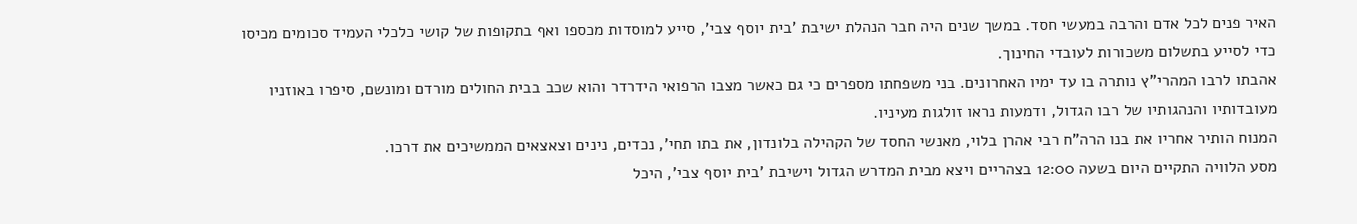האיר פנים לכל אדם והרבה במעשי חסד. במשך שנים היה חבר הנהלת ישיבת 'בית יוסף צבי', סייע למוסדות מכספו ואף בתקופות של קושי כלכלי העמיד סכומים מכיסו כדי לסייע בתשלום משכורות לעובדי החינוך.
אהבתו לרבו המהרי"ץ נותרה בו עד ימיו האחרונים. בני משפחתו מספרים כי גם כאשר מצבו הרפואי הידרדר והוא שכב בבית החולים מורדם ומונשם, סיפרו באוזניו מעובדותיו והנהגותיו של רבו הגדול, ודמעות נראו זולגות מעיניו.
המנוח הותיר אחריו את בנו הרה"ח רבי אהרן בלוי, מאנשי החסד של הקהילה בלונדון, את בתו תחי', נכדים, נינים וצאצאים הממשיכים את דרכו.
מסע הלוויה התקיים היום בשעה 12:00 בצהריים ויצא מבית המדרש הגדול וישיבת 'בית יוסף צבי', היכל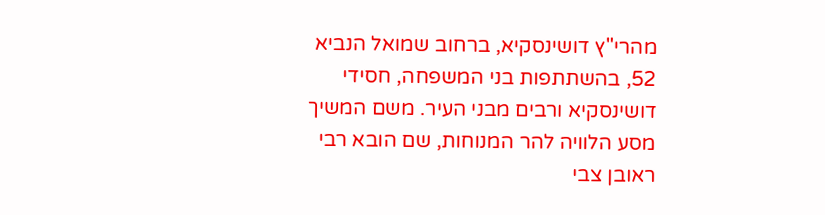מהרי"ץ דושינסקיא, ברחוב שמואל הנביא 52, בהשתתפות בני המשפחה, חסידי דושינסקיא ורבים מבני העיר. משם המשיך מסע הלוויה להר המנוחות, שם הובא רבי ראובן צבי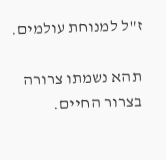ז"ל למנוחת עולמים.

תהא נשמתו צרורה בצרור החיים.